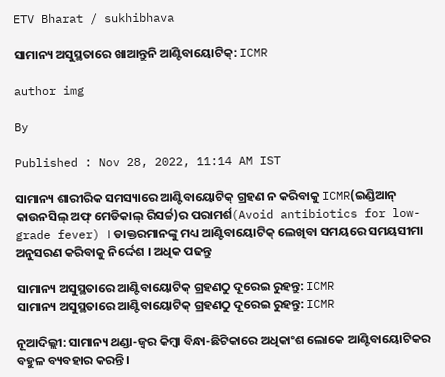ETV Bharat / sukhibhava

ସାମାନ୍ୟ ଅସୁସ୍ଥତାରେ ଖାଆନ୍ତୁନି ଆଣ୍ଟିବାୟୋଟିକ୍: ICMR

author img

By

Published : Nov 28, 2022, 11:14 AM IST

ସାମାନ୍ୟ ଶାରୀରିକ ସମସ୍ୟାରେ ଆଣ୍ଟିବାୟୋଟିକ୍ ଗ୍ରହଣ ନ କରିବାକୁ ICMR(ଇଣ୍ଡିଆନ୍ କାଉନସିଲ୍ ଅଫ୍ ମେଡିକାଲ୍ ରିସର୍ଚ୍ଚ)ର ପରାମର୍ଶ(Avoid antibiotics for low-grade fever) । ଡାକ୍ତରମାନଙ୍କୁ ମଧ୍ୟ ଆଣ୍ଟିବାୟୋଟିକ୍ ଲେଖିବା ସମୟରେ ସମୟସୀମା ଅନୁସରଣ କରିବାକୁ ନିର୍ଦ୍ଦେଶ । ଅଧିକ ପଢନ୍ତୁ

ସାମାନ୍ୟ ଅସୁସ୍ଥତାରେ ଆଣ୍ଟିବାୟୋଟିକ୍ ଗ୍ରହଣଠୁ ଦୂରେଇ ରୁହନ୍ତୁ: ICMR
ସାମାନ୍ୟ ଅସୁସ୍ଥତାରେ ଆଣ୍ଟିବାୟୋଟିକ୍ ଗ୍ରହଣଠୁ ଦୂରେଇ ରୁହନ୍ତୁ: ICMR

ନୂଆଦିଲ୍ଲୀ: ସାମାନ୍ୟ ଥଣ୍ଡା-ଜ୍ବର କିମ୍ବା ବିନ୍ଧା-ଛିଟିକାରେ ଅଧିକାଂଶ ଲୋକେ ଆଣ୍ଟିବାୟୋଟିକର ବହୁଳ ବ୍ୟବହାର କରନ୍ତି ।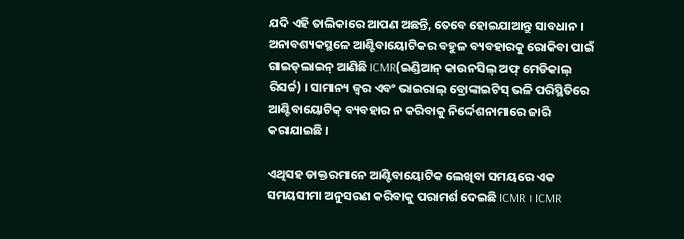ଯଦି ଏହି ତାଲିକାରେ ଆପଣ ଅଛନ୍ତି, ତେବେ ହୋଇଯାଆନ୍ତୁ ସାବଧାନ । ଅନାବଶ୍ୟକସ୍ଥଳେ ଆଣ୍ଟିବାୟୋଟିକର ବହୁଳ ବ୍ୟବହାରକୁ ରୋକିବା ପାଇଁ ଗାଇଡ୍‌ଲାଇନ୍ ଆଣିଛି ICMR(ଇଣ୍ଡିଆନ୍ କାଉନସିଲ୍ ଅଫ୍ ମେଡିକାଲ୍ ରିସର୍ଚ୍ଚ) । ସାମାନ୍ୟ ଜ୍ୱର ଏବଂ ଭାଇରାଲ୍ ବ୍ରୋଙ୍କାଇଟିସ୍ ଭଳି ପରିସ୍ଥିତିରେ ଆଣ୍ଟିବାୟୋଟିକ୍ ବ୍ୟବହାର ନ କରିବାକୁ ନିର୍ଦ୍ଦେଶନାମାରେ ଜାରି କରାଯାଇଛି ।

ଏଥିସହ ଡାକ୍ତରମାନେ ଆଣ୍ଟିବାୟୋଟିକ ଲେଖିବା ସମୟରେ ଏକ ସମୟସୀମା ଅନୁସରଣ କରିବାକୁ ପରାମର୍ଶ ଦେଇଛି ICMR । ICMR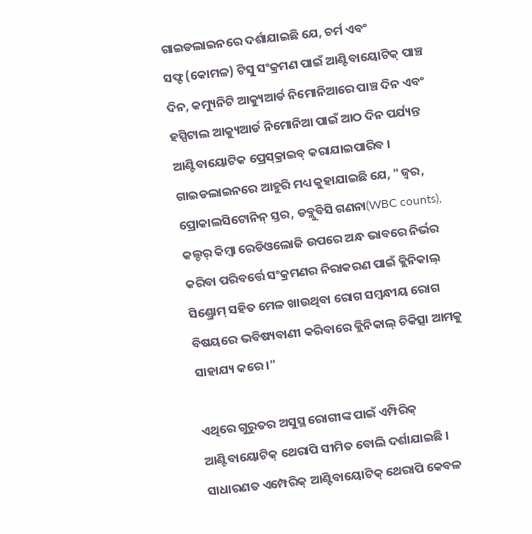ଗାଇଡଲାଇନରେ ଦର୍ଶାଯାଇଛି ଯେ, ଚର୍ମ ଏବଂ ସଫ୍ଟ(କୋମଳ) ଟିସୁ ସଂକ୍ରମଣ ପାଇଁ ଆଣ୍ଟିବାୟୋଟିକ୍ ପାଞ୍ଚ ଦିନ, କମ୍ୟୁନିଟି ଆକ୍ୟୁଆର୍ଡ ନିମୋନିଆରେ ପାଞ୍ଚ ଦିନ ଏବଂ ହସ୍ପିଟାଲ ଆକ୍ୟୁଆର୍ଡ ନିମୋନିଆ ପାଇଁ ଆଠ ଦିନ ପର୍ଯ୍ୟନ୍ତ ଆଣ୍ଟିବାୟୋଟିକ ପ୍ରେସ୍‌କ୍ରାଇବ୍ କରାଯାଇପାରିବ । ଗାଇଡଲାଇନରେ ଆହୁରି ମଧ୍ୟ କୁହାଯାଇଛି ଯେ, "ଜ୍ୱର, ପ୍ରୋକାଲସିଟୋନିନ୍ ସ୍ତର, ଡବ୍ଲୁବିସି ଗଣନା(WBC counts), କଲ୍ଚର୍ କିମ୍ବା ରେଡିଓଲୋଜି ଉପରେ ଅନ୍ଧ ଭାବରେ ନିର୍ଭର କରିବା ପରିବର୍ତ୍ତେ ସଂକ୍ରମଣର ନିରାକରଣ ପାଇଁ କ୍ଲିନିକାଲ୍ ସିଣ୍ଡ୍ରୋମ୍ ସହିତ ମେଳ ଖାଉଥିବା ରୋଗ ସମ୍ବନ୍ଧୀୟ ରୋଗ ବିଷୟରେ ଭବିଷ୍ୟବାଣୀ କରିବାରେ କ୍ଲିନିକାଲ୍ ଚିକିତ୍ସା ଆମକୁ ସାହାଯ୍ୟ କରେ ।"

ଏଥିରେ ଗୁରୁତର ଅସୁସ୍ଥ ରୋଗୀଙ୍କ ପାଇଁ ଏମ୍ପିରିକ୍ ଆଣ୍ଟିବାୟୋଟିକ୍ ଥେରାପି ସୀମିତ ବୋଲି ଦର୍ଶାଯାଇଛି । ସାଧାରଣତ ଏମ୍ପେରିକ୍ ଆଣ୍ଟିବାୟୋଟିକ୍ ଥେରାପି କେବଳ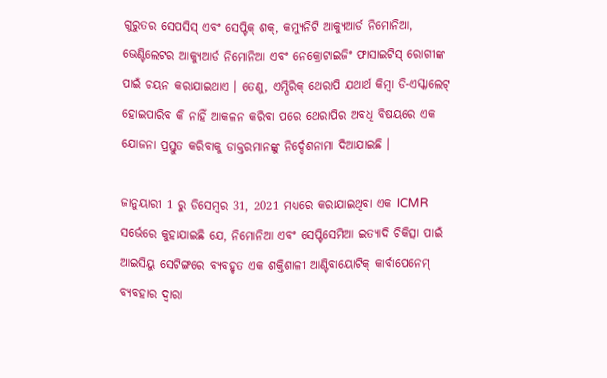ଗୁରୁତର ସେପସିସ୍ ଏବଂ ସେପ୍ଟିକ୍ ଶକ୍, କମ୍ୟୁନିଟି ଆକ୍ୟୁଆର୍ଡ ନିମୋନିଆ, ଭେଣ୍ଟିଲେଟର ଆକ୍ୟୁଆର୍ଡ ନିମୋନିଆ ଏବଂ ନେକ୍ରୋଟାଇଜିଂ ଫାସାଇଟିସ୍ ରୋଗୀଙ୍କ ପାଇଁ ଚୟନ କରାଯାଇଥାଏ । ତେଣୁ, ଏମ୍ପିରିକ୍ ଥେରାପି ଯଥାର୍ଥ କିମ୍ବା ଡି-ଏସ୍କାଲେଟ୍ ହୋଇପାରିବ କି ନାହିଁ ଆକଳନ କରିବା ପରେ ଥେରାପିର ଅବଧି ବିଷୟରେ ଏକ ଯୋଜନା ପ୍ରସ୍ତୁତ କରିବାକୁ ଡାକ୍ତରମାନଙ୍କୁ ନିର୍ଦ୍ଦେଶନାମା ଦିଆଯାଇଛି ।

ଜାନୁୟାରୀ 1 ରୁ ଡିସେମ୍ବର 31, 2021 ମଧ୍ୟରେ କରାଯାଇଥିବା ଏକ ICMR ସର୍ଭେରେ କୁହାଯାଇଛି ଯେ, ନିମୋନିଆ ଏବଂ ସେପ୍ଟିସେମିଆ ଇତ୍ୟାଦି ଚିକିତ୍ସା ପାଇଁ ଆଇସିୟୁ ସେଟିଙ୍ଗରେ ବ୍ୟବହୃତ ଏକ ଶକ୍ତିଶାଳୀ ଆଣ୍ଟିବାୟୋଟିକ୍ କାର୍ବାପେନେମ୍ ବ୍ୟବହାର ଦ୍ବାରା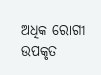ଅଧିକ ରୋଗୀ ଉପକୃତ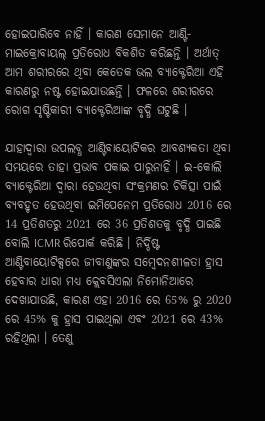ହୋଇପାରିବେ ନାହିଁ । କାରଣ ସେମାନେ ଆଣ୍ଟି-ମାଇକ୍ରୋବାୟଲ୍ ପ୍ରତିରୋଧ ବିକଶିତ କରିଛନ୍ତି । ଅର୍ଥାତ୍ ଆମ ଶରୀରରେ ଥିବା କେତେକ ଭଲ ବ୍ୟାକ୍ଟେରିଆ ଏହି କାରଣରୁ ନଷ୍ଟ ହୋଇଯାଉଛନ୍ତି । ଫଳରେ ଶରୀରରେ ରୋଗ ସୃଷ୍ଟିକାରୀ ବ୍ୟାକ୍ଟେରିଆଙ୍କ ବୃଦ୍ଧି ଘଟୁଛି ।

ଯାହାଦ୍ୱାରା ଉପଲବ୍ଧ ଆଣ୍ଟିବାୟୋଟିକର ଆବଶ୍ୟକତା ଥିବା ସମୟରେ ତାହା ପ୍ରଭାବ ପକାଇ ପାରୁନାହିଁ । ଇ-କୋଲି ବ୍ୟାକ୍ଟେରିଆ ଦ୍ବାରା ହେଉଥିବା ସଂକ୍ରମଣର ଚିକିତ୍ସା ପାଇଁ ବ୍ୟବହୃତ ହେଉଥିବା ଇମିପେନେମ ପ୍ରତିରୋଧ 2016 ରେ 14 ପ୍ରତିଶତରୁ 2021 ରେ 36 ପ୍ରତିଶତକୁ ବୃଦ୍ଧି ପାଇଛି ବୋଲି ICMR ରିପୋର୍କ କରିଛି । ନିର୍ଦ୍ଦିଷ୍ଟ ଆଣ୍ଟିବାୟୋଟିକ୍ସରେ ଜୀବାଣୁଙ୍କର ସମ୍ବେଦନଶୀଳତା ହ୍ରାସ ହେବାର ଧାରା ମଧ୍ୟ କ୍ଲେବସିଏଲା ନିମୋନିଆରେ ଦେଖାଯାଉଛି, କାରଣ ଏହା 2016 ରେ 65% ରୁ 2020 ରେ 45% କୁ ହ୍ରାସ ପାଇଥିଲା ଏବଂ 2021 ରେ 43% ରହିଥିଲା । ତେଣୁ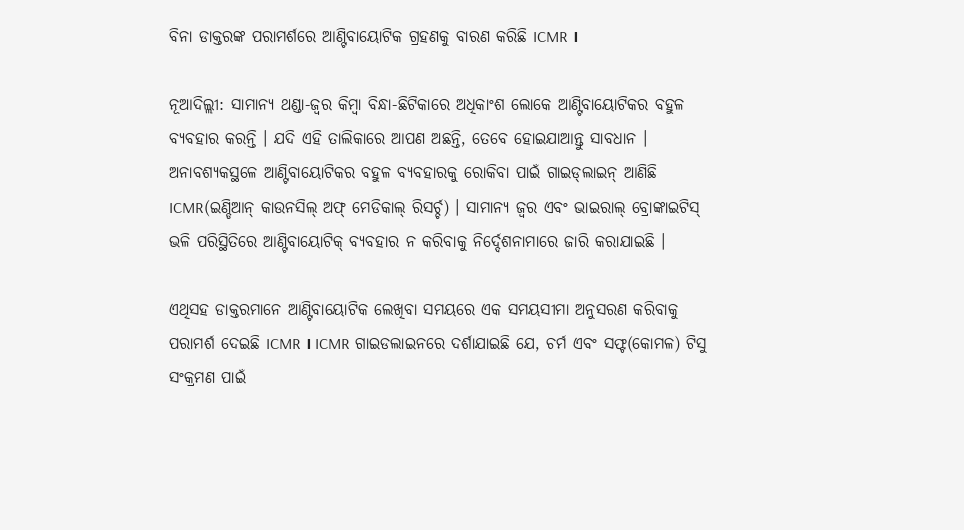ବିନା ଡାକ୍ତରଙ୍କ ପରାମର୍ଶରେ ଆଣ୍ଟିବାୟୋଟିକ ଗ୍ରହଣକୁ ବାରଣ କରିଛି ICMR ।

ନୂଆଦିଲ୍ଲୀ: ସାମାନ୍ୟ ଥଣ୍ଡା-ଜ୍ବର କିମ୍ବା ବିନ୍ଧା-ଛିଟିକାରେ ଅଧିକାଂଶ ଲୋକେ ଆଣ୍ଟିବାୟୋଟିକର ବହୁଳ ବ୍ୟବହାର କରନ୍ତି । ଯଦି ଏହି ତାଲିକାରେ ଆପଣ ଅଛନ୍ତି, ତେବେ ହୋଇଯାଆନ୍ତୁ ସାବଧାନ । ଅନାବଶ୍ୟକସ୍ଥଳେ ଆଣ୍ଟିବାୟୋଟିକର ବହୁଳ ବ୍ୟବହାରକୁ ରୋକିବା ପାଇଁ ଗାଇଡ୍‌ଲାଇନ୍ ଆଣିଛି ICMR(ଇଣ୍ଡିଆନ୍ କାଉନସିଲ୍ ଅଫ୍ ମେଡିକାଲ୍ ରିସର୍ଚ୍ଚ) । ସାମାନ୍ୟ ଜ୍ୱର ଏବଂ ଭାଇରାଲ୍ ବ୍ରୋଙ୍କାଇଟିସ୍ ଭଳି ପରିସ୍ଥିତିରେ ଆଣ୍ଟିବାୟୋଟିକ୍ ବ୍ୟବହାର ନ କରିବାକୁ ନିର୍ଦ୍ଦେଶନାମାରେ ଜାରି କରାଯାଇଛି ।

ଏଥିସହ ଡାକ୍ତରମାନେ ଆଣ୍ଟିବାୟୋଟିକ ଲେଖିବା ସମୟରେ ଏକ ସମୟସୀମା ଅନୁସରଣ କରିବାକୁ ପରାମର୍ଶ ଦେଇଛି ICMR । ICMR ଗାଇଡଲାଇନରେ ଦର୍ଶାଯାଇଛି ଯେ, ଚର୍ମ ଏବଂ ସଫ୍ଟ(କୋମଳ) ଟିସୁ ସଂକ୍ରମଣ ପାଇଁ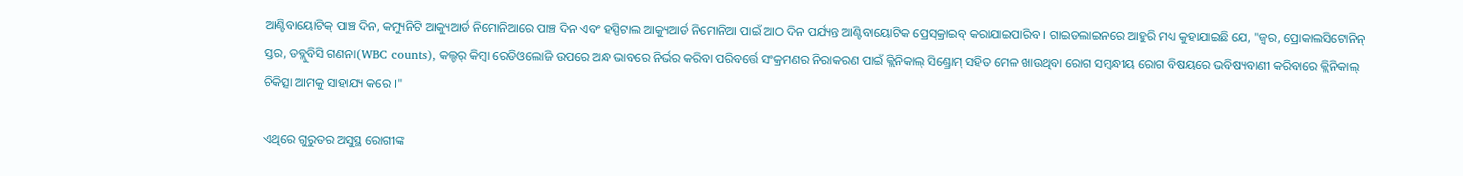ଆଣ୍ଟିବାୟୋଟିକ୍ ପାଞ୍ଚ ଦିନ, କମ୍ୟୁନିଟି ଆକ୍ୟୁଆର୍ଡ ନିମୋନିଆରେ ପାଞ୍ଚ ଦିନ ଏବଂ ହସ୍ପିଟାଲ ଆକ୍ୟୁଆର୍ଡ ନିମୋନିଆ ପାଇଁ ଆଠ ଦିନ ପର୍ଯ୍ୟନ୍ତ ଆଣ୍ଟିବାୟୋଟିକ ପ୍ରେସ୍‌କ୍ରାଇବ୍ କରାଯାଇପାରିବ । ଗାଇଡଲାଇନରେ ଆହୁରି ମଧ୍ୟ କୁହାଯାଇଛି ଯେ, "ଜ୍ୱର, ପ୍ରୋକାଲସିଟୋନିନ୍ ସ୍ତର, ଡବ୍ଲୁବିସି ଗଣନା(WBC counts), କଲ୍ଚର୍ କିମ୍ବା ରେଡିଓଲୋଜି ଉପରେ ଅନ୍ଧ ଭାବରେ ନିର୍ଭର କରିବା ପରିବର୍ତ୍ତେ ସଂକ୍ରମଣର ନିରାକରଣ ପାଇଁ କ୍ଲିନିକାଲ୍ ସିଣ୍ଡ୍ରୋମ୍ ସହିତ ମେଳ ଖାଉଥିବା ରୋଗ ସମ୍ବନ୍ଧୀୟ ରୋଗ ବିଷୟରେ ଭବିଷ୍ୟବାଣୀ କରିବାରେ କ୍ଲିନିକାଲ୍ ଚିକିତ୍ସା ଆମକୁ ସାହାଯ୍ୟ କରେ ।"

ଏଥିରେ ଗୁରୁତର ଅସୁସ୍ଥ ରୋଗୀଙ୍କ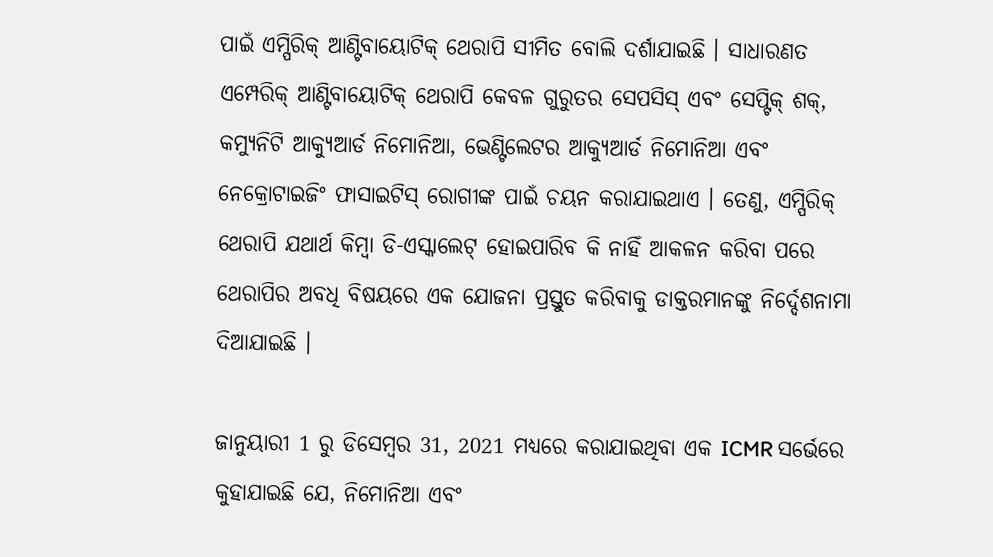ପାଇଁ ଏମ୍ପିରିକ୍ ଆଣ୍ଟିବାୟୋଟିକ୍ ଥେରାପି ସୀମିତ ବୋଲି ଦର୍ଶାଯାଇଛି । ସାଧାରଣତ ଏମ୍ପେରିକ୍ ଆଣ୍ଟିବାୟୋଟିକ୍ ଥେରାପି କେବଳ ଗୁରୁତର ସେପସିସ୍ ଏବଂ ସେପ୍ଟିକ୍ ଶକ୍, କମ୍ୟୁନିଟି ଆକ୍ୟୁଆର୍ଡ ନିମୋନିଆ, ଭେଣ୍ଟିଲେଟର ଆକ୍ୟୁଆର୍ଡ ନିମୋନିଆ ଏବଂ ନେକ୍ରୋଟାଇଜିଂ ଫାସାଇଟିସ୍ ରୋଗୀଙ୍କ ପାଇଁ ଚୟନ କରାଯାଇଥାଏ । ତେଣୁ, ଏମ୍ପିରିକ୍ ଥେରାପି ଯଥାର୍ଥ କିମ୍ବା ଡି-ଏସ୍କାଲେଟ୍ ହୋଇପାରିବ କି ନାହିଁ ଆକଳନ କରିବା ପରେ ଥେରାପିର ଅବଧି ବିଷୟରେ ଏକ ଯୋଜନା ପ୍ରସ୍ତୁତ କରିବାକୁ ଡାକ୍ତରମାନଙ୍କୁ ନିର୍ଦ୍ଦେଶନାମା ଦିଆଯାଇଛି ।

ଜାନୁୟାରୀ 1 ରୁ ଡିସେମ୍ବର 31, 2021 ମଧ୍ୟରେ କରାଯାଇଥିବା ଏକ ICMR ସର୍ଭେରେ କୁହାଯାଇଛି ଯେ, ନିମୋନିଆ ଏବଂ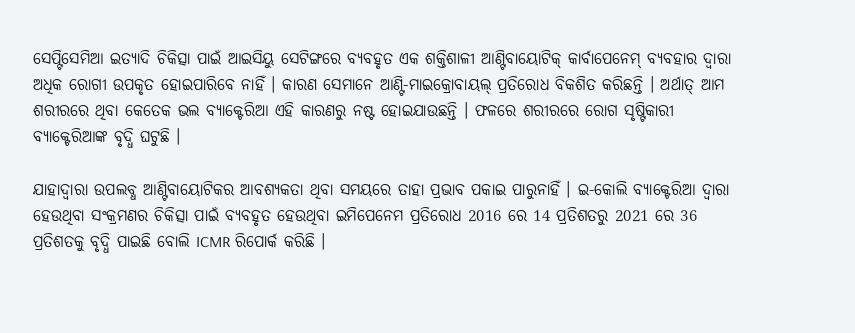ସେପ୍ଟିସେମିଆ ଇତ୍ୟାଦି ଚିକିତ୍ସା ପାଇଁ ଆଇସିୟୁ ସେଟିଙ୍ଗରେ ବ୍ୟବହୃତ ଏକ ଶକ୍ତିଶାଳୀ ଆଣ୍ଟିବାୟୋଟିକ୍ କାର୍ବାପେନେମ୍ ବ୍ୟବହାର ଦ୍ବାରା ଅଧିକ ରୋଗୀ ଉପକୃତ ହୋଇପାରିବେ ନାହିଁ । କାରଣ ସେମାନେ ଆଣ୍ଟି-ମାଇକ୍ରୋବାୟଲ୍ ପ୍ରତିରୋଧ ବିକଶିତ କରିଛନ୍ତି । ଅର୍ଥାତ୍ ଆମ ଶରୀରରେ ଥିବା କେତେକ ଭଲ ବ୍ୟାକ୍ଟେରିଆ ଏହି କାରଣରୁ ନଷ୍ଟ ହୋଇଯାଉଛନ୍ତି । ଫଳରେ ଶରୀରରେ ରୋଗ ସୃଷ୍ଟିକାରୀ ବ୍ୟାକ୍ଟେରିଆଙ୍କ ବୃଦ୍ଧି ଘଟୁଛି ।

ଯାହାଦ୍ୱାରା ଉପଲବ୍ଧ ଆଣ୍ଟିବାୟୋଟିକର ଆବଶ୍ୟକତା ଥିବା ସମୟରେ ତାହା ପ୍ରଭାବ ପକାଇ ପାରୁନାହିଁ । ଇ-କୋଲି ବ୍ୟାକ୍ଟେରିଆ ଦ୍ବାରା ହେଉଥିବା ସଂକ୍ରମଣର ଚିକିତ୍ସା ପାଇଁ ବ୍ୟବହୃତ ହେଉଥିବା ଇମିପେନେମ ପ୍ରତିରୋଧ 2016 ରେ 14 ପ୍ରତିଶତରୁ 2021 ରେ 36 ପ୍ରତିଶତକୁ ବୃଦ୍ଧି ପାଇଛି ବୋଲି ICMR ରିପୋର୍କ କରିଛି ।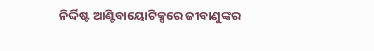ନିର୍ଦ୍ଦିଷ୍ଟ ଆଣ୍ଟିବାୟୋଟିକ୍ସରେ ଜୀବାଣୁଙ୍କର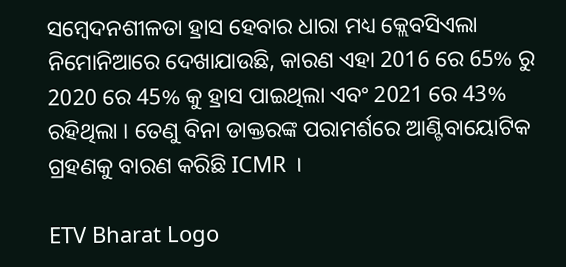ସମ୍ବେଦନଶୀଳତା ହ୍ରାସ ହେବାର ଧାରା ମଧ୍ୟ କ୍ଲେବସିଏଲା ନିମୋନିଆରେ ଦେଖାଯାଉଛି, କାରଣ ଏହା 2016 ରେ 65% ରୁ 2020 ରେ 45% କୁ ହ୍ରାସ ପାଇଥିଲା ଏବଂ 2021 ରେ 43% ରହିଥିଲା । ତେଣୁ ବିନା ଡାକ୍ତରଙ୍କ ପରାମର୍ଶରେ ଆଣ୍ଟିବାୟୋଟିକ ଗ୍ରହଣକୁ ବାରଣ କରିଛି ICMR ।

ETV Bharat Logo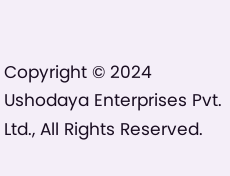Copyright © 2024 Ushodaya Enterprises Pvt. Ltd., All Rights Reserved.